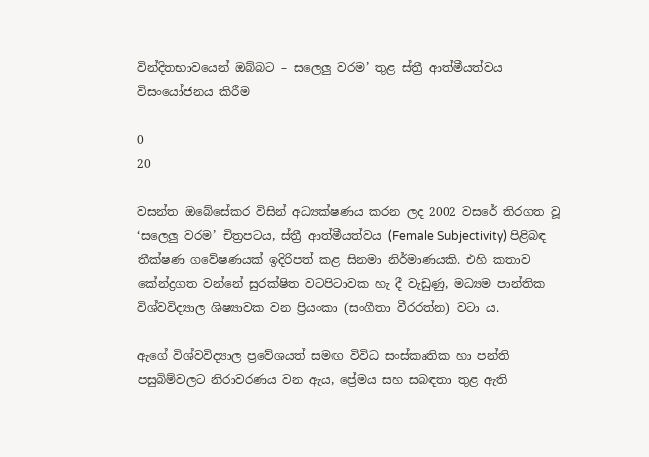වින්දිතභාවයෙන් ඔබ්බට – සලෙලු වරම’ තුළ ස්ත්‍රී ආත්මීයත්වය විසංයෝජනය කිරීම

0
20

වසන්ත ඔබේසේකර විසින් අධ්‍යක්ෂණය කරන ලද 2002 වසරේ තිරගත වූ ‘සලෙලු වරම’ චිත්‍රපටය, ස්ත්‍රී ආත්මීයත්වය (Female Subjectivity) පිළිබඳ තීක්ෂණ ගවේෂණයක් ඉදිරිපත් කළ සිනමා නිර්මාණයකි. එහි කතාව කේන්ද්‍රගත වන්නේ සුරක්ෂිත වටපිටාවක හැ දී වැඩුණු, මධ්‍යම පාන්තික විශ්වවිද්‍යාල ශිෂ්‍යාවක වන ප්‍රියංකා (සංගීතා වීරරත්න) වටා ය.

ඇගේ විශ්වවිද්‍යාල ප්‍රවේශයත් සමඟ විවිධ සංස්කෘතික හා පන්ති පසුබිම්වලට නිරාවරණය වන ඇය, ප්‍රේමය සහ සබඳතා තුළ ඇති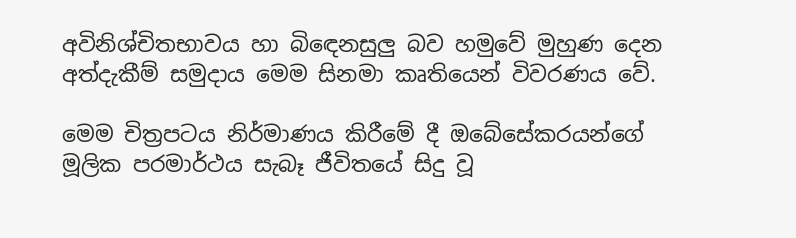අවිනිශ්චිතභාවය හා බිඳෙනසුලු බව හමුවේ මුහුණ දෙන අත්දැකීම් සමුදාය මෙම සිනමා කෘතියෙන් විවරණය වේ.

මෙම චිත්‍රපටය නිර්මාණය කිරීමේ දී ඔබේසේකරයන්ගේ මූලික පරමාර්ථය සැබෑ ජීවිතයේ සිදු වූ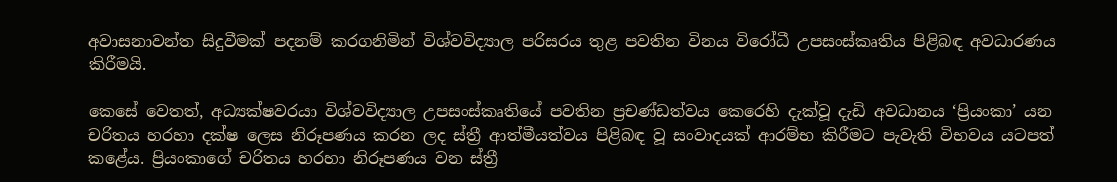අවාසනාවන්ත සිදුවීමක් පදනම් කරගනිමින් විශ්වවිද්‍යාල පරිසරය තුළ පවතින විනය විරෝධී උපසංස්කෘතිය පිළිබඳ අවධාරණය කිරීමයි.

කෙසේ වෙතත්, අධ්‍යක්ෂවරයා විශ්වවිද්‍යාල උපසංස්කෘතියේ පවතින ප්‍රචණ්ඩත්වය කෙරෙහි දැක්වූ දැඩි අවධානය ‘ප්‍රියංකා’ යන චරිතය හරහා දක්ෂ ලෙස නිරූපණය කරන ලද ස්ත්‍රී ආත්මීයත්වය පිළිබඳ වූ සංවාදයක් ආරම්භ කිරීමට පැවැති විභවය යටපත් කළේය. ප්‍රියංකාගේ චරිතය හරහා නිරූපණය වන ස්ත්‍රී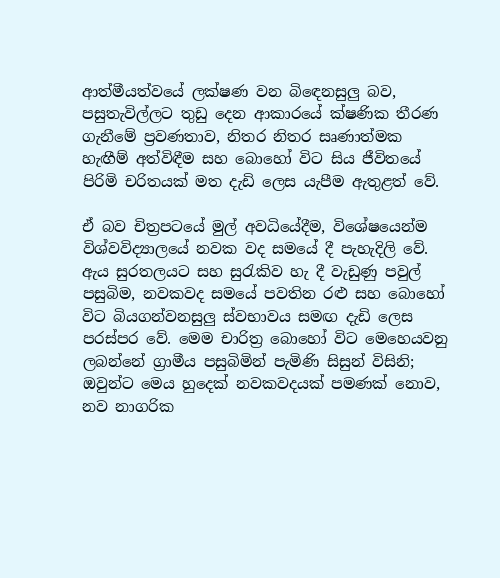ආත්මීයත්වයේ ලක්ෂණ වන බිඳෙනසුලු බව, පසුතැවිල්ලට තුඩු දෙන ආකාරයේ ක්ෂණික තීරණ ගැනීමේ ප්‍රවණතාව, නිතර නිතර සෘණාත්මක හැඟීම් අත්විඳීම සහ බොහෝ විට සිය ජීවිතයේ පිරිමි චරිතයක් මත දැඩි ලෙස යැපීම ඇතුළත් වේ.

ඒ බව චිත්‍රපටයේ මුල් අවධියේදීම, විශේෂයෙන්ම විශ්වවිද්‍යාලයේ නවක වද සමයේ දී පැහැදිලි වේ. ඇය සුරතලයට සහ සුරැකිව හැ දී වැඩුණු පවුල් පසුබිම, නවකවද සමයේ පවතින රළු සහ බොහෝ විට බියගන්වනසුලු ස්වභාවය සමඟ දැඩි ලෙස පරස්පර වේ. මෙම චාරිත්‍ර බොහෝ විට මෙහෙයවනු ලබන්නේ ග්‍රාමීය පසුබිමින් පැමිණි සිසුන් විසිනි; ඔවුන්ට මෙය හුදෙක් නවකවදයක් පමණක් නොව, නව නාගරික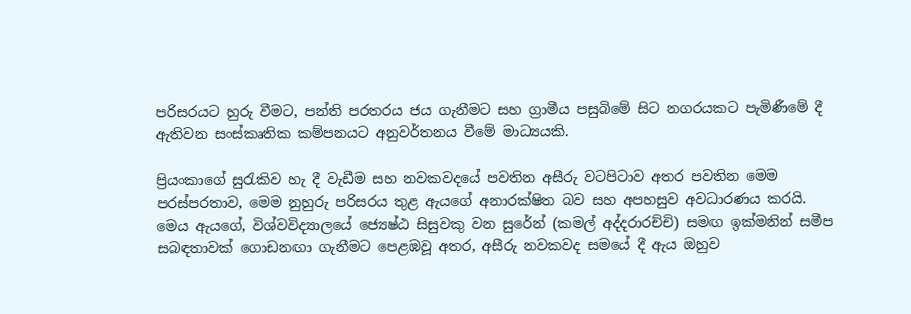පරිසරයට හුරු වීමට, පන්ති පරතරය ජය ගැනීමට සහ ග්‍රාමීය පසුබිමේ සිට නගරයකට පැමිණීමේ දී ඇතිවන සංස්කෘතික කම්පනයට අනුවර්තනය වීමේ මාධ්‍යයකි.

ප්‍රියංකාගේ සුරැකිව හැ දී වැඩීම සහ නවකවදයේ පවතින අසීරු වටපිටාව අතර පවතින මෙම පරස්පරතාව, මෙම නුහුරු පරිසරය තුළ ඇයගේ අනාරක්ෂිත බව සහ අපහසුව අවධාරණය කරයි. මෙය ඇයගේ, විශ්වවිද්‍යාලයේ ජ්‍යෙෂ්ඨ සිසුවකු වන සුරේන් (කමල් අද්දරාරච්චි) සමඟ ඉක්මනින් සමීප සබඳතාවක් ගොඩනඟා ගැනීමට පෙළඹවූ අතර, අසීරු නවකවද සමයේ දී ඇය ඔහුව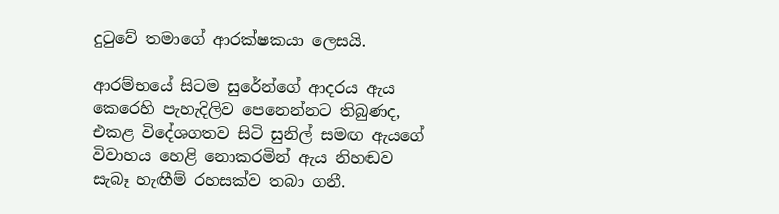දුටුවේ තමාගේ ආරක්ෂකයා ලෙසයි.

ආරම්භයේ සිටම සුරේන්ගේ ආදරය ඇය කෙරෙහි පැහැදිලිව පෙනෙන්නට තිබුණද, එකළ විදේශගතව සිටි සුනිල් සමඟ ඇයගේ විවාහය හෙළි නොකරමින් ඇය නිහඬව සැබෑ හැඟීම් රහසක්ව තබා ගනී.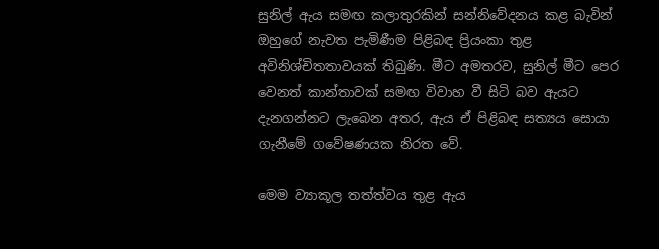සුනිල් ඇය සමඟ කලාතුරකින් සන්නිවේදනය කළ බැවින් ඔහුගේ නැවත පැමිණීම පිළිබඳ ප්‍රියංකා තුළ අවිනිශ්චිතතාවයක් තිබුණි. මීට අමතරව, සුනිල් මීට පෙර වෙනත් කාන්තාවක් සමඟ විවාහ වී සිටි බව ඇයට දැනගන්නට ලැබෙන අතර, ඇය ඒ පිළිබඳ සත්‍යය සොයා ගැනීමේ ගවේෂණයක නිරත වේ.

මෙම ව්‍යාකූල තත්ත්වය තුළ ඇය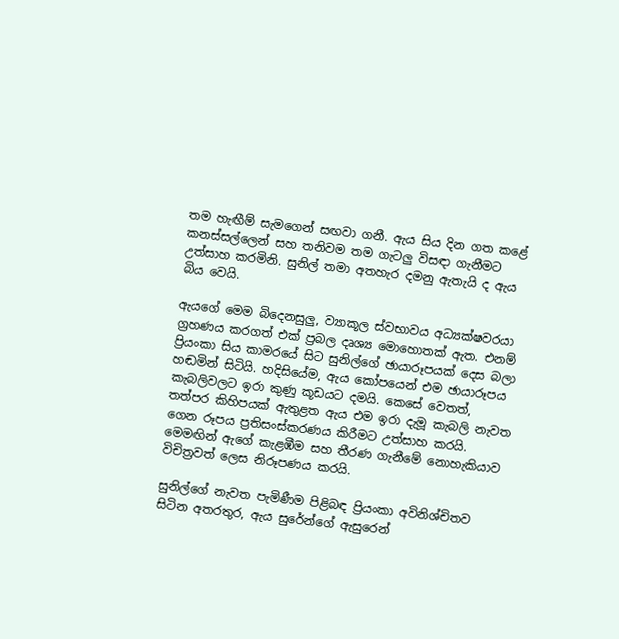තම හැඟීම් සැමගෙන් සඟවා ගනී. ඇය සිය දින ගත කළේ කනස්සල්ලෙන් සහ තනිවම තම ගැටලු විසඳා ගැනීමට උත්සාහ කරමිනි. සුනිල් තමා අතහැර දමනු ඇතැයි ද ඇය බිය වෙයි.

ඇයගේ මෙම බිදෙනසුලු, ව්‍යාකූල ස්වභාවය අධ්‍යක්ෂවරයා ග්‍රහණය කරගත් එක් ප්‍රබල දෘශ්‍ය මොහොතක් ඇත. එනම් ප්‍රියංකා සිය කාමරයේ සිට සුනිල්ගේ ඡායාරූපයක් දෙස බලා හඬමින් සිටියි. හදිසියේම, ඇය කෝපයෙන් එම ඡායාරූපය කැබලිවලට ඉරා කුණු කූඩයට දමයි. කෙසේ වෙතත්, තත්පර කිහිපයක් ඇතුළත ඇය එම ඉරා දැමූ කැබලි නැවත ගෙන රූපය ප්‍රතිසංස්කරණය කිරීමට උත්සාහ කරයි. මෙමඟින් ඇගේ කැළඹීම සහ තීරණ ගැනීමේ නොහැකියාව විචිත්‍රවත් ලෙස නිරූපණය කරයි.

සුනිල්ගේ නැවත පැමිණීම පිළිබඳ ප්‍රියංකා අවිනිශ්චිතව සිටින අතරතුර, ඇය සුරේන්ගේ ඇසුරෙන්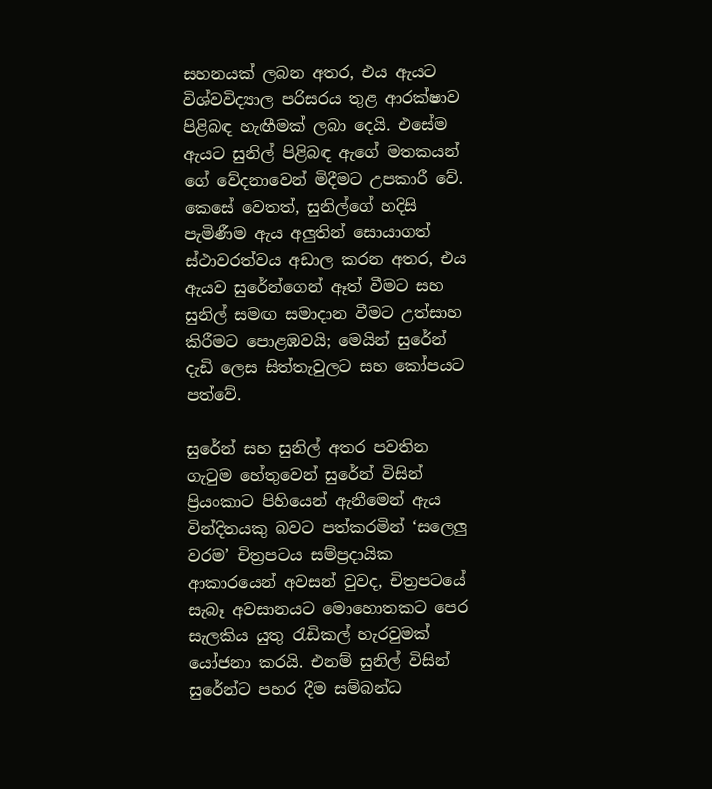සහනයක් ලබන අතර, එය ඇයට විශ්වවිද්‍යාල පරිසරය තුළ ආරක්ෂාව පිළිබඳ හැඟීමක් ලබා දෙයි. එසේම ඇයට සුනිල් පිළිබඳ ඇගේ මතකයන් ගේ වේදනාවෙන් මිදීමට උපකාරී වේ. කෙසේ වෙතත්, සුනිල්ගේ හදිසි පැමිණීම ඇය අලුතින් සොයාගත් ස්ථාවරත්වය අඩාල කරන අතර, එය ඇයව සුරේන්ගෙන් ඈත් වීමට සහ සුනිල් සමඟ සමාදාන වීමට උත්සාහ කිරීමට පොළඹවයි; මෙයින් සුරේන් දැඩි ලෙස සිත්තැවුලට සහ කෝපයට පත්වේ.

සුරේන් සහ සුනිල් අතර පවතින ගැටුම හේතුවෙන් සුරේන් විසින් ප්‍රියංකාට පිහියෙන් ඇනීමෙන් ඇය වින්දිතයකු බවට පත්කරමින් ‘සලෙලු වරම’ චිත්‍රපටය සම්ප්‍රදායික ආකාරයෙන් අවසන් වුවද, චිත්‍රපටයේ සැබෑ අවසානයට මොහොතකට පෙර සැලකිය යුතු රැඩිකල් හැරවුමක් යෝජනා කරයි. එනම් සුනිල් විසින් සුරේන්ට පහර දීම සම්බන්ධ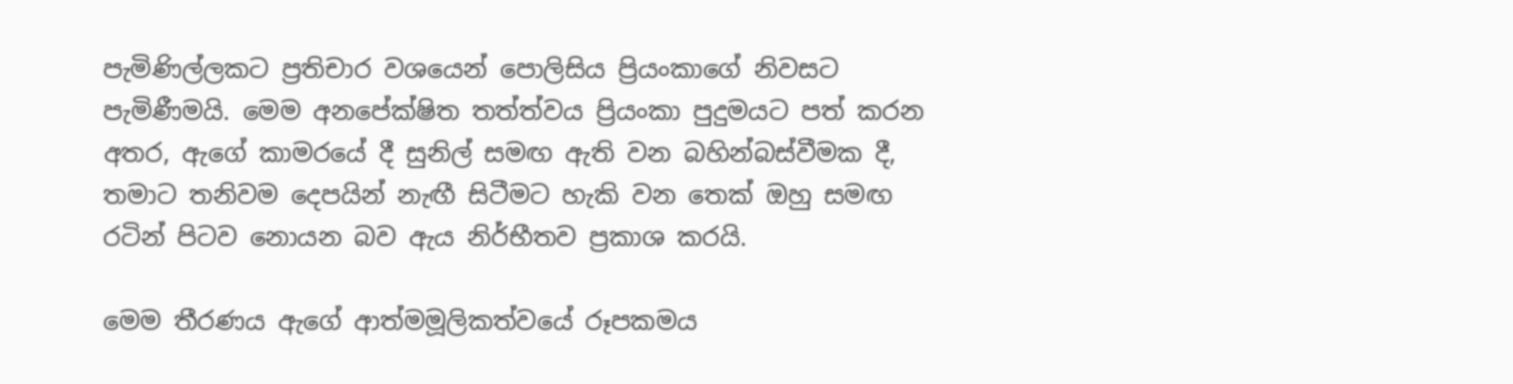පැමිණිල්ලකට ප්‍රතිචාර වශයෙන් පොලිසිය ප්‍රියංකාගේ නිවසට පැමිණීමයි. මෙම අනපේක්ෂිත තත්ත්වය ප්‍රියංකා පුදුමයට පත් කරන අතර, ඇගේ කාමරයේ දී සුනිල් සමඟ ඇති වන බහින්බස්වීමක දී, තමාට තනිවම දෙපයින් නැඟී සිටීමට හැකි වන තෙක් ඔහු සමඟ රටින් පිටව නොයන බව ඇය නිර්භීතව ප්‍රකාශ කරයි.

මෙම තීරණය ඇගේ ආත්මමූලිකත්වයේ රූපකමය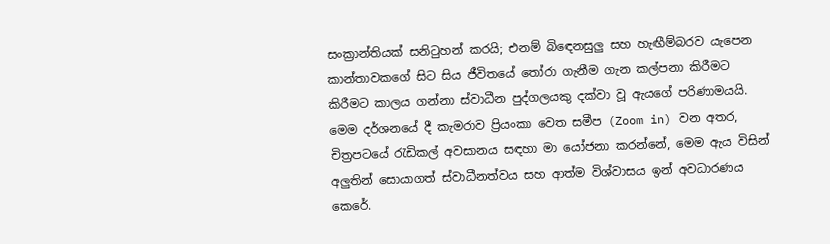සංක්‍රාන්තියක් සනිටුහන් කරයි; එනම් බිඳෙනසුලු සහ හැඟීම්බරව යැපෙන කාන්තාවකගේ සිට සිය ජීවිතයේ තෝරා ගැනීම ගැන කල්පනා කිරීමට කිරීමට කාලය ගන්නා ස්වාධීන පුද්ගලයකු දක්වා වූ ඇයගේ පරිණාමයයි. මෙම දර්ශනයේ දී කැමරාව ප්‍රියංකා වෙත සමීප (Zoom in) වන අතර, චිත්‍රපටයේ රැඩිකල් අවසානය සඳහා මා යෝජනා කරන්නේ, මෙම ඇය විසින් අලුතින් සොයාගත් ස්වාධීනත්වය සහ ආත්ම විශ්වාසය ඉන් අවධාරණය කෙරේ.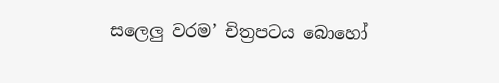සලෙලු වරම’ චිත්‍රපටය බොහෝ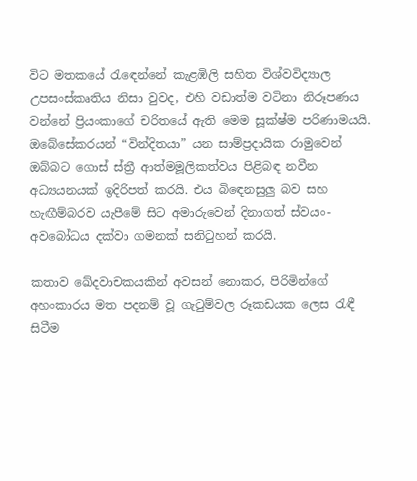විට මතකයේ රැඳෙන්නේ කැළඹිලි සහිත විශ්වවිද්‍යාල උපසංස්කෘතිය නිසා වුවද, එහි වඩාත්ම වටිනා නිරූපණය වන්නේ ප්‍රියංකාගේ චරිතයේ ඇති මෙම සූක්ෂ්ම පරිණාමයයි. ඔබේසේකරයන් “වින්දිතයා” යන සාම්ප්‍රදායික රාමුවෙන් ඔබ්බට ගොස් ස්ත්‍රී ආත්මමූලිකත්වය පිළිබඳ නවීන අධ්‍යයනයක් ඉදිරිපත් කරයි. එය බිඳෙනසුලු බව සහ හැඟීම්බරව යැපීමේ සිට අමාරුවෙන් දිනාගත් ස්වයං-අවබෝධය දක්වා ගමනක් සනිටුහන් කරයි.

කතාව ඛේදවාචකයකින් අවසන් නොකර, පිරිමින්ගේ අහංකාරය මත පදනම් වූ ගැටුම්වල රූකඩයක ලෙස රැඳී සිටීම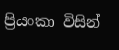ප්‍රියංකා විසින්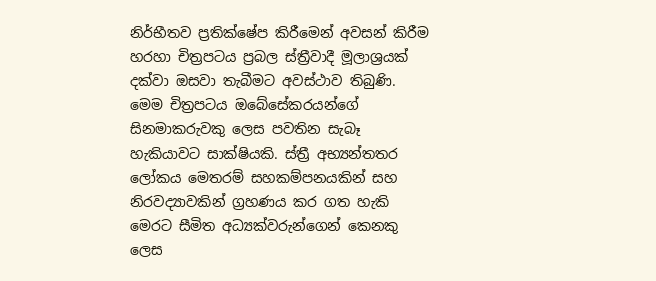නිර්භීතව ප්‍රතික්ෂේප කිරීමෙන් අවසන් කිරීම හරහා චිත්‍රපටය ප්‍රබල ස්ත්‍රීවාදී මූලාශ්‍රයක් දක්වා ඔසවා තැබීමට අවස්ථාව තිබුණි. මෙම චිත්‍රපටය ඔබේසේකරයන්ගේ සිනමාකරුවකු ලෙස පවතින සැබෑ හැකියාවට සාක්ෂියකි. ස්ත්‍රී අභ්‍යන්තතර ලෝකය මෙතරම් සහකම්පනයකින් සහ නිරවද්‍යාවකින් ග්‍රහණය කර ගත හැකි මෙරට සීමිත අධ්‍යක්වරුන්ගෙන් කෙනකු ලෙස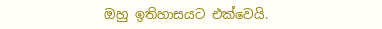ඔහු ඉතිහාසයට එක්වෙයි.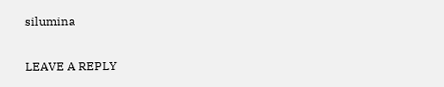silumina

LEAVE A REPLY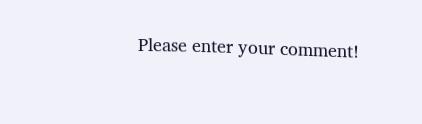Please enter your comment!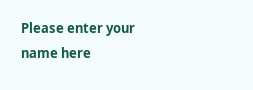Please enter your name here